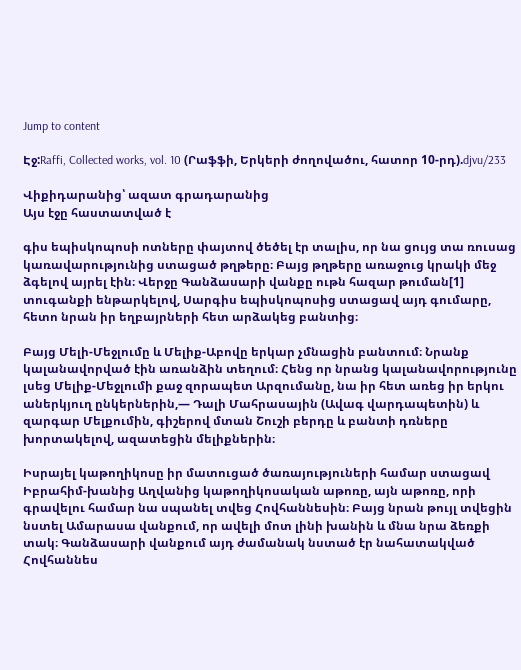Jump to content

Էջ:Raffi, Collected works, vol. 10 (Րաֆֆի, Երկերի ժողովածու, հատոր 10-րդ).djvu/233

Վիքիդարանից՝ ազատ գրադարանից
Այս էջը հաստատված է

գիս եպիսկոպոսի ոտները փայտով ծեծել էր տալիս, որ նա ցույց տա ռուսաց կառավարությունից ստացած թղթերը։ Բայց թղթերը առաջուց կրակի մեջ ձգելով այրել էին։ Վերջը Գանձասարի վանքը ութն հազար թուման[1] տուգանքի ենթարկելով, Սարգիս եպիսկոպոսից ստացավ այդ գումարը, հետո նրան իր եղբայրների հետ արձակեց բանտից։

Բայց Մելի-Մեջլումը և Մելիք-Աբովը երկար չմնացին բանտում։ Նրանք կալանավորված էին առանձին տեղում։ Հենց որ նրանց կալանավորությունը լսեց Մելիք-Մեջլումի քաջ զորապետ Արզումանը, նա իր հետ առեց իր երկու աներկյուղ ընկերներին,— Դալի Մահրասային (Ավագ վարդապետին) և զարգար Մելքումին, գիշերով մտան Շուշի բերդը և բանտի դռները խորտակելով, ազատեցին մելիքներին։

Իսրայել կաթողիկոսը իր մատուցած ծառայություների համար ստացավ Իբրահիմ-խանից Աղվանից կաթողիկոսական աթոռը, այն աթոռը, որի գրավելու համար նա սպանել տվեց Հովհաննեսին։ Բայց նրան թույլ տվեցին նստել Ամարասա վանքում, որ ավելի մոտ լինի խանին և մնա նրա ձեռքի տակ։ Գանձասարի վանքում այդ ժամանակ նստած էր նահատակված Հովհաննես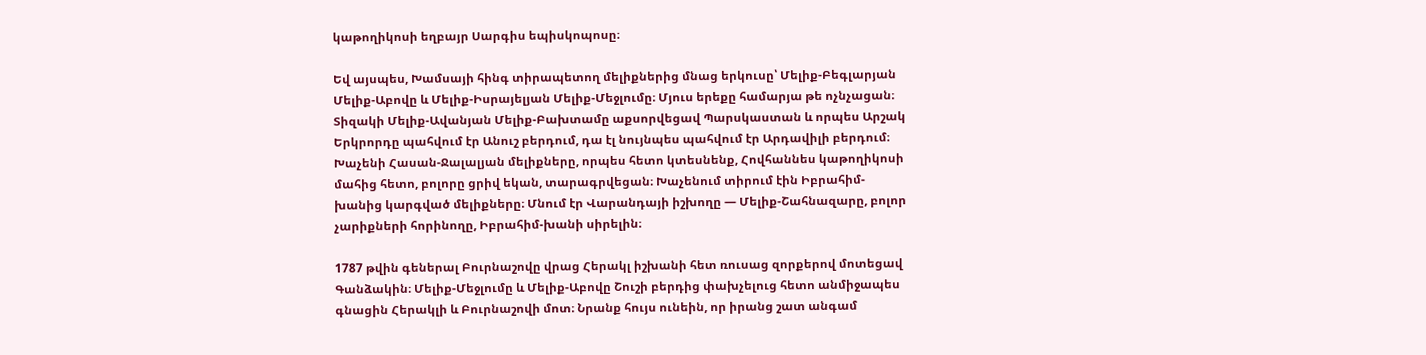կաթողիկոսի եղբայր Սարգիս եպիսկոպոսը։

Եվ այսպես, Խամսայի հինգ տիրապետող մելիքներից մնաց երկուսը՝ Մելիք-Բեգլարյան Մելիք-Աբովը և Մելիք-Իսրայելյան Մելիք-Մեջլումը։ Մյուս երեքը համարյա թե ոչնչացան։ Տիզակի Մելիք-Ավանյան Մելիք-Բախտամը աքսորվեցավ Պարսկաստան և որպես Արշակ Երկրորդը պահվում էր Անուշ բերդում, դա էլ նույնպես պահվում էր Արդավիլի բերդում։ Խաչենի Հասան-Ջալալյան մելիքները, որպես հետո կտեսնենք, Հովհաննես կաթողիկոսի մահից հետո, բոլորը ցրիվ եկան, տարագրվեցան։ Խաչենում տիրում էին Իբրահիմ-խանից կարգված մելիքները։ Մնում էր Վարանդայի իշխողը — Մելիք-Շահնազարը, բոլոր չարիքների հորինողը, Իբրահիմ-խանի սիրելին։

1787 թվին գեներալ Բուրնաշովը վրաց Հերակլ իշխանի հետ ռուսաց զորքերով մոտեցավ Գանձակին։ Մելիք-Մեջլումը և Մելիք-Աբովը Շուշի բերդից փախչելուց հետո անմիջապես գնացին Հերակլի և Բուրնաշովի մոտ։ Նրանք հույս ունեին, որ իրանց շատ անգամ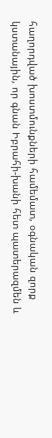հաղորդված խոստմունքների համեմատ, օգնական զորք կստանային, որ գնան Իբրահի-խանի հետ պատերազմեն և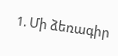1. Մի ձեռագիր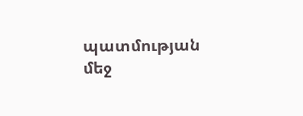պատմության մեջ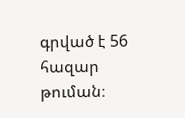գրված է 56 հազար թուման։